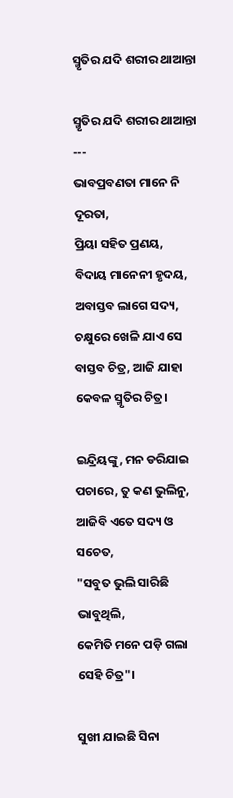ସ୍ମୃତିର ଯଦି ଶରୀର ଥାଆନ୍ତା

ସ୍ମୃତିର ଯଦି ଶରୀର ଥାଆନ୍ତା
---
ଭାବପ୍ରବଣତା ମାନେ ନି ଦୂରତା,
ପ୍ରିୟା ସହିତ ପ୍ରଣୟ,
ବିଦାୟ ମାନେନୀ ହୃଦୟ,
ଅବାସ୍ତବ ଲାଗେ ସଦ୍ୟ,
ଚକ୍ଷୁରେ ଖେଳି ଯାଏ ସେ ବାସ୍ତବ ଚିତ୍ର, ଆଜି ଯାହା କେବଳ ସ୍ମୃତିର ଚିତ୍ର।

ଇନ୍ଦ୍ରିୟଙ୍କୁ, ମନ ଡରିଯାଇ ପଚାରେ, ତୁ କଣ ଭୁଲିନୁ, ଆଜିବି ଏତେ ସଦ୍ୟ ଓ ସଚେତ,
"ସବୁତ ଭୁଲି ସାରିଛି ଭାବୁଥିଲି,
କେମିତି ମନେ ପଡ଼ି ଗଲା ସେହି ଚିତ୍ର"।

ସୁଖୀ ଯାଇଛି ସିନା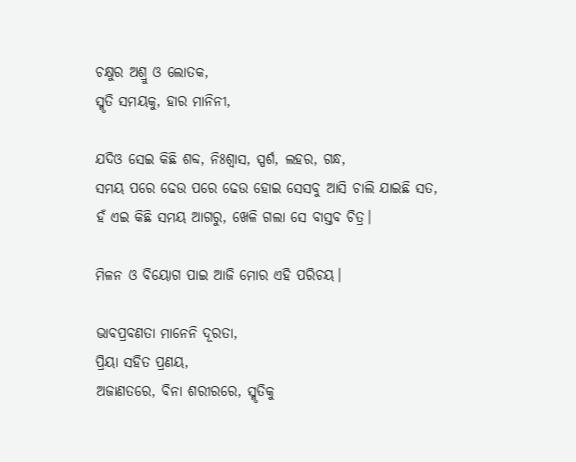ଚକ୍ଷୁର ଅଶ୍ରୁ ଓ ଲୋତକ,
ସ୍ମୃତି ସମୟକୁ, ହାର ମାନିନୀ,

ଯଦିଓ ସେଇ କିଛି ଶବ୍ଦ, ନିଃଶ୍ୱାସ, ସ୍ପର୍ଶ, ଲହର, ଗନ୍ଧ,
ସମୟ ପରେ ଢେଉ ପରେ ଢେଉ ହୋଇ ସେସବୁ ଆସି ଚାଲି ଯାଇଛି ସତ,
ହଁ ଏଇ କିଛି ସମୟ ଆଗରୁ, ଖେଳି ଗଲା ସେ ବାସ୍ତବ ଚିତ୍ର।

ମିଳନ ଓ ବିୟୋଗ ପାଇ ଆଜି ମୋର ଏହି ପରିଚୟ।

ଭାବପ୍ରବଣତା ମାନେନି ଦୂରତା,
ପ୍ରିୟା ସହିତ ପ୍ରଣୟ,
ଅଜାଣତରେ, ବିନା ଶରୀରରେ, ସ୍ମୃତିକୁ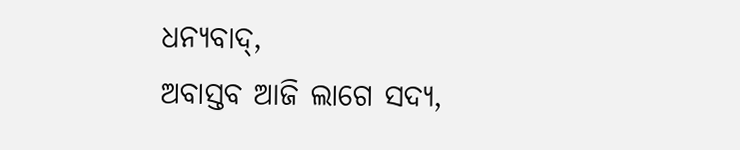ଧନ୍ୟବାଦ୍,
ଅବାସ୍ତବ ଆଜି ଲାଗେ ସଦ୍ୟ,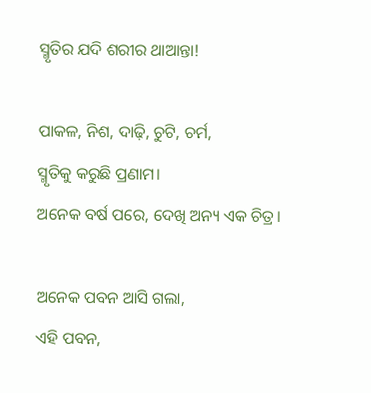ସ୍ମୃତିର ଯଦି ଶରୀର ଥାଆନ୍ତା!

ପାକଳ, ନିଶ, ଦାଢ଼ି, ଚୁଟି, ଚର୍ମ,
ସ୍ମୃତିକୁ କରୁଛି ପ୍ରଣାମ।
ଅନେକ ବର୍ଷ ପରେ, ଦେଖି ଅନ୍ୟ ଏକ ଚିତ୍ର।

ଅନେକ ପବନ ଆସି ଗଲା,
ଏହି ପବନ,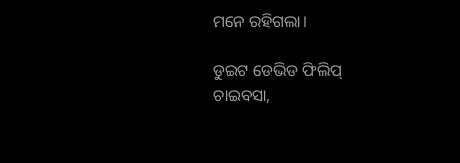ମନେ ରହିଗଲା।

ଡୁଇଟ ଡେଭିଡ ଫିଲିପ୍
ଚାଇବସା,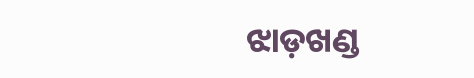ଝାଡ଼ଖଣ୍ଡ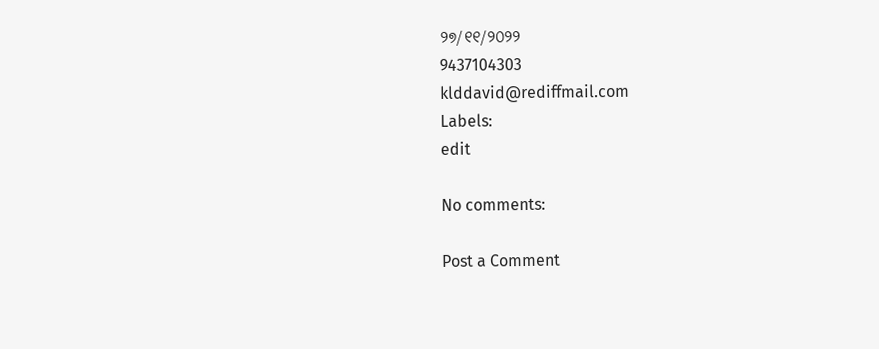୨୭/୧୧/୨୦୨୨
9437104303
klddavid@rediffmail.com
Labels:
edit

No comments:

Post a Comment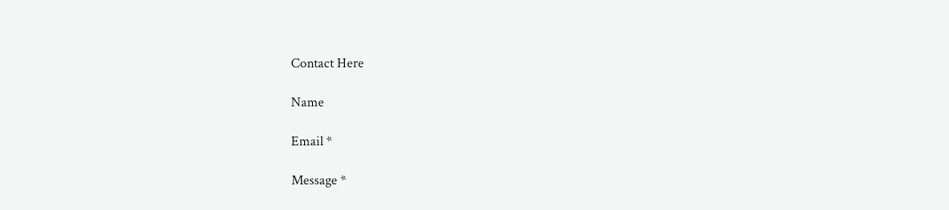Contact Here

Name

Email *

Message *